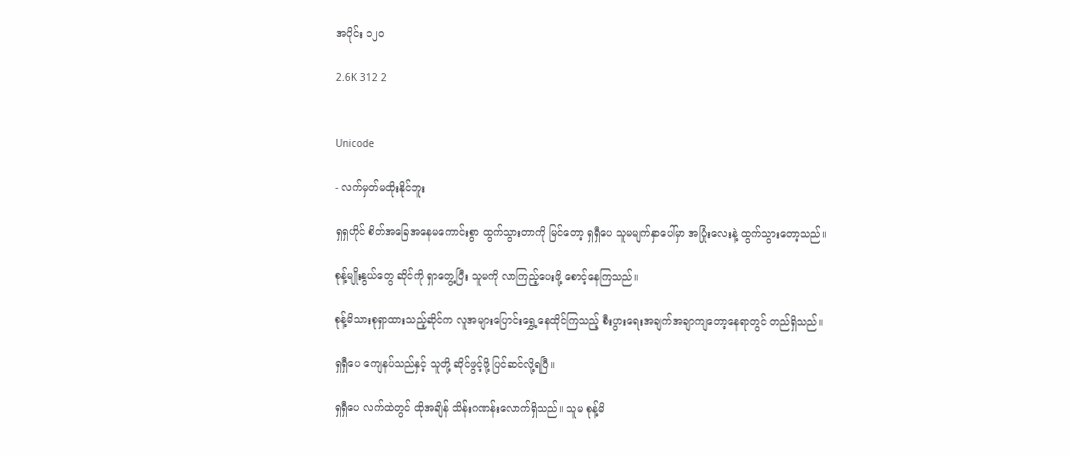အပိုင်း ၁၂၀

2.6K 312 2


Unicode

- လက်မှတ်မထိုးနိုင်ဘူး

ရှရှဟိုင် စိတ်အခြေအနေမကောင်းစွာ ထွက်သွားတာကို မြင်တော့ ရှရှီပေ သူမမျက်နှာပေါ်မှာ အပြုံးလေးနဲ့ ထွက်သွားတော့သည်။

စုန့်မျိုးနွယ်တွေ ဆိုင်ကို ရှာတွေ့ပြီး သူမကို လာကြည့်ပေးဖို့ စောင့်နေကြသည်။

စုန့်မိသားစုရှာထားသည့်ဆိုင်က လူအများပြောင်းရွှေ့နေထိုင်ကြသည့် စီးပွားရေးအချက်အချာကျတော့နေရာတွင် တည်ရှိသည်။

ရှရှီပေ ကျေနပ်သည်နှင့် သူတို့ ဆိုင်ဖွင့်ဖို့ ပြင်ဆင်လို့ရပြီ။

ရှရှီပေ လက်ထဲတွင် ထိုအချိန် သိန်း‌ဂဏန်းလောက်ရှိသည်။ သူမ စုန့်မိ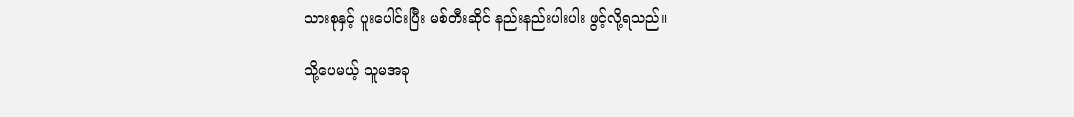သားစုနှင့် ပူးပေါင်းပြီး မစ်တီးဆိုင် နည်းနည်းပါးပါး ဖွင့်လို့ရသည်။

သို့ပေမယ့် သူမအခု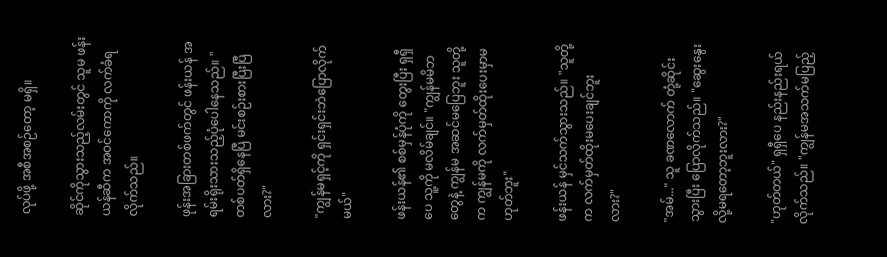လုပ်ဖို့ အစီအစဉ်တော့ မရှိ။

ဆိုင်ကိုသွားသည့်လမ်းတွင် သူမ ဖန်းယန်ဆီက အဝင်ကောကို လက်ခံရလိုက်သည်။

ဖုန်းအခြားတစ်ဖက်တွင် ဖန်းယန် အရမ်းရိုးသားသည့်ပုံပေါနေသည်။ "တစ်ပတ်ရှိနေပြီ မင်းစဉ်းစားပြီးပြီလား?"

"ကျွန်မရှင့်ကို ရှင်းရှင်းဘဲပြောလိုက်မယ်"

ဖန်းယန်၏ စစ်မှန်ပုံကို တွေးပြီး ရှရှီပေ သူ့ကို မလိမ်ချင်။ "ကျွန်မမိဘတွေနဲ့ ကျွန်မ အဆင်မပြေဘူး သူတို့က ကျွန်မကို လက်မှတ်ထိုးပေးမှာမဟုတ်ဘူး"

ဖန်းယန် မှင်သက်သွားသည်။ "သူတို့က လက်မှတ်ထိုးမပေးချင်ဘူးလား?"

"အမ်..." သူ ခဏလောက် တုံ့ဆိုင်းသွားပြီး ပြောလိုက်သည်။ "ဆွေးနွေးလို့မရတော့ဘူးလား?"

"ဟုတ်တယ်" ရှရှီပေ နည်းနည်းရယ်လိုက်သည်။ "ကျွန်မအသက်မပြည့်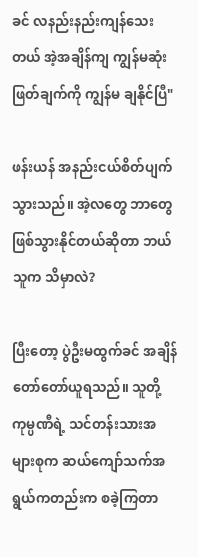ခင် လနည်းနည်းကျန်သေးတယ် အဲ့အချိန်ကျ ကျွန်မဆုံးဖြတ်ချက်ကို ကျွန်မ ချနိုင်ပြီ"

ဖန်းယန် အနည်းငယ်စိတ်ပျက်သွားသည်။ အဲ့လတွေ ဘာတွေဖြစ်သွားနိုင်တယ်ဆိုတာ ဘယ်သူက သိမှာလဲ?

ပြီးတော့ ပွဲဦးမထွက်ခင် အချိန်တော်တော်ယူရသည်။ သူတို့ကုမ္ပဏီရဲ့ သင်တန်းသားအများစုက ဆယ်ကျော်သက်အရွယ်ကတည်းက စခဲ့ကြတာ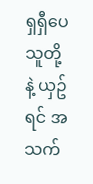ရှရှီပေ သူတို့နဲ့ ယှဥ်ရင် အသက်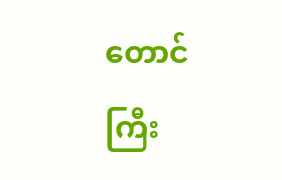တောင် ကြီး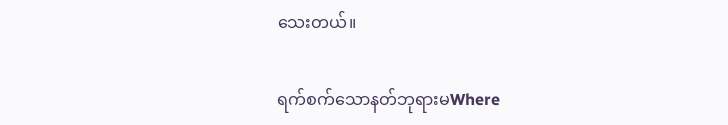သေးတယ်။

ရက်စက်သောနတ်ဘုရားမWhere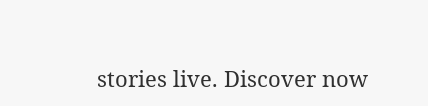stories live. Discover now